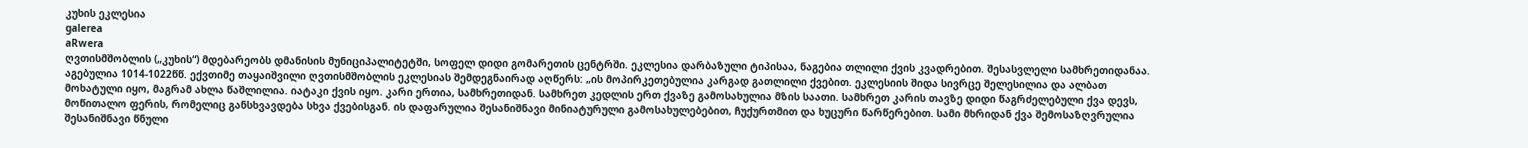კუხის ეკლესია
galerea
aRwera
ღვთისმშობლის („კუხის“) მდებარეობს დმანისის მუნიციპალიტეტში, სოფელ დიდი გომარეთის ცენტრში. ეკლესია დარბაზული ტიპისაა, ნაგებია თლილი ქვის კვადრებით. შესასვლელი სამხრეთიდანაა. აგებულია 1014-1022წწ. ექვთიმე თაყაიშვილი ღვთისმშობლის ეკლესიას შემდეგნაირად აღწერს: „ის მოპირკეთებულია კარგად გათლილი ქვებით. ეკლესიის შიდა სივრცე შელესილია და ალბათ მოხატული იყო, მაგრამ ახლა წაშლილია. იატაკი ქვის იყო. კარი ერთია, სამხრეთიდან. სამხრეთ კედლის ერთ ქვაზე გამოსახულია მზის საათი. სამხრეთ კარის თავზე დიდი წაგრძელებული ქვა დევს, მოწითალო ფერის, რომელიც განსხვავდება სხვა ქვებისგან. ის დაფარულია შესანიშნავი მინიატურული გამოსახულებებით, ჩუქურთმით და ხუცური წარწერებით. სამი მხრიდან ქვა შემოსაზღვრულია შესანიშნავი წნული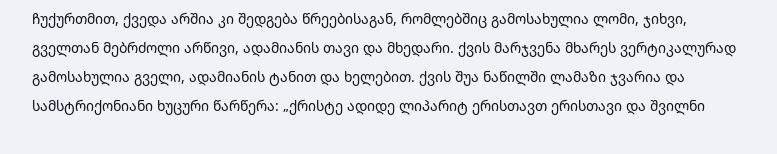ჩუქურთმით, ქვედა არშია კი შედგება წრეებისაგან, რომლებშიც გამოსახულია ლომი, ჯიხვი, გველთან მებრძოლი არწივი, ადამიანის თავი და მხედარი. ქვის მარჯვენა მხარეს ვერტიკალურად გამოსახულია გველი, ადამიანის ტანით და ხელებით. ქვის შუა ნაწილში ლამაზი ჯვარია და სამსტრიქონიანი ხუცური წარწერა: „ქრისტე ადიდე ლიპარიტ ერისთავთ ერისთავი და შვილნი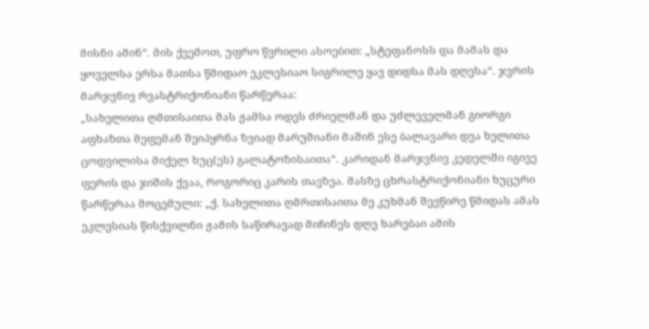მისნი ამინ“. მის ქვემოთ, უფრო წვრილი ასოებით: „სტეფანოსს და მამას და ყოველსა ერსა მათსა წმიდაო ეკლესიაო სიგრილე ყავ დიდსა მას დღესა“. ჯვრის მარჯვნივ რვასტრიქონიანი წარწერაა:
„სახელითა ღმთისაითა მას ჟამსა ოდეს ძრიელმან და უძლეველმან გიორგი აფხაზთა მეფემან შეიპყრნა ზვიად მარუშიანი მაშინ ესე ბალავარი დვა ხელითა ცოდვილისა მიქელ ხუც(ეს) გალატოზისაითა“. კარიდან მარჯვნივ კედელში იგივე ფერის და ჯიშის ქვაა, როგორიც კარის თავზეა. მასზე ცხრასტრიქონიანი ხუცური წარწერაა მოცემული: „ქ. სახელითა ღმრთისაითა მე კუხმან შევწირე წმიდას ამას ეკლესიას წისქვილნი ჟამის საწირავად მიჩინეს დღე ხარებაი ამის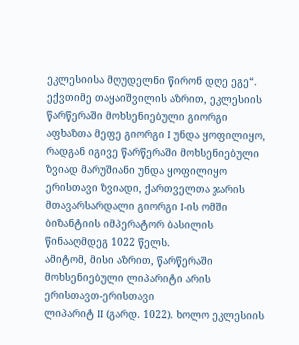ეკლესიისა მღუდელნი წირონ დღე ეგე“. ექვთიმე თაყაიშვილის აზრით, ეკლესიის წარწერაში მოხსენიებული გიორგი აფხაზთა მეფე გიორგი I უნდა ყოფილიყო, რადგან იგივე წარწერაში მოხსენიებული ზვიად მარუშიანი უნდა ყოფილიყო ერისთავი ზვიადი, ქართველთა ჯარის მთავარსარდალი გიორგი I-ის ომში ბიზანტიის იმპერატორ ბასილის წინააღმდეგ 1022 წელს.
ამიტომ, მისი აზრით, წარწერაში მოხსენიებული ლიპარიტი არის ერისთავთ-ერისთავი
ლიპარიტ II (გარდ. 1022). ხოლო ეკლესიის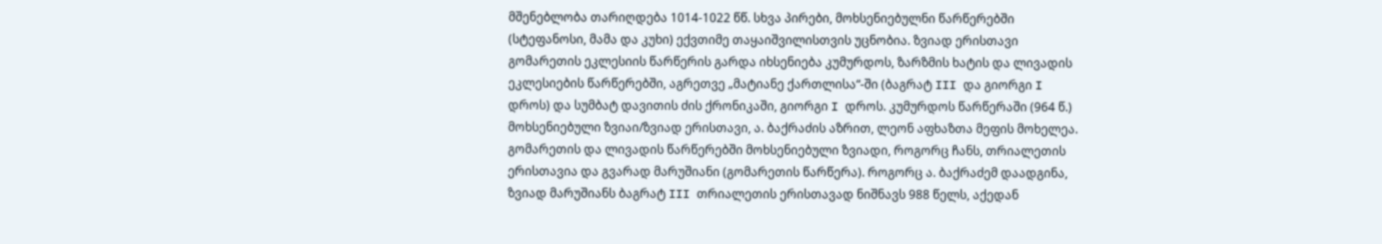მშენებლობა თარიღდება 1014-1022 წწ. სხვა პირები, მოხსენიებულნი წარწერებში (სტეფანოსი, მამა და კუხი) ექვთიმე თაყაიშვილისთვის უცნობია. ზვიად ერისთავი გომარეთის ეკლესიის წარწერის გარდა იხსენიება კუმურდოს, ზარზმის ხატის და ლივადის ეკლესიების წარწერებში, აგრეთვე „მატიანე ქართლისა“-ში (ბაგრატ III და გიორგი I დროს) და სუმბატ დავითის ძის ქრონიკაში, გიორგი I დროს. კუმურდოს წარწერაში (964 წ.) მოხსენიებული ზვიაი/ზვიად ერისთავი, ა. ბაქრაძის აზრით, ლეონ აფხაზთა მეფის მოხელეა. გომარეთის და ლივადის წარწერებში მოხსენიებული ზვიადი, როგორც ჩანს, თრიალეთის ერისთავია და გვარად მარუშიანი (გომარეთის წარწერა). როგორც ა. ბაქრაძემ დაადგინა, ზვიად მარუშიანს ბაგრატ III თრიალეთის ერისთავად ნიშნავს 988 წელს, აქედან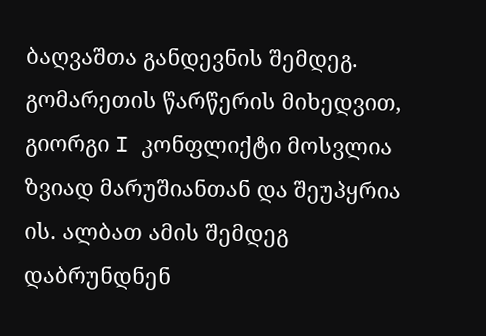ბაღვაშთა განდევნის შემდეგ. გომარეთის წარწერის მიხედვით, გიორგი I კონფლიქტი მოსვლია ზვიად მარუშიანთან და შეუპყრია ის. ალბათ ამის შემდეგ დაბრუნდნენ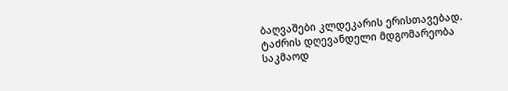ბაღვაშები კლდეკარის ერისთავებად.
ტაძრის დღევანდელი მდგომარეობა საკმაოდ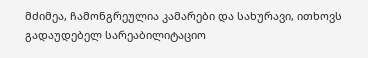მძიმეა, ჩამონგრეულია კამარები და სახურავი, ითხოვს გადაუდებელ სარეაბილიტაციო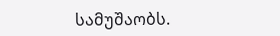სამუშაობს.